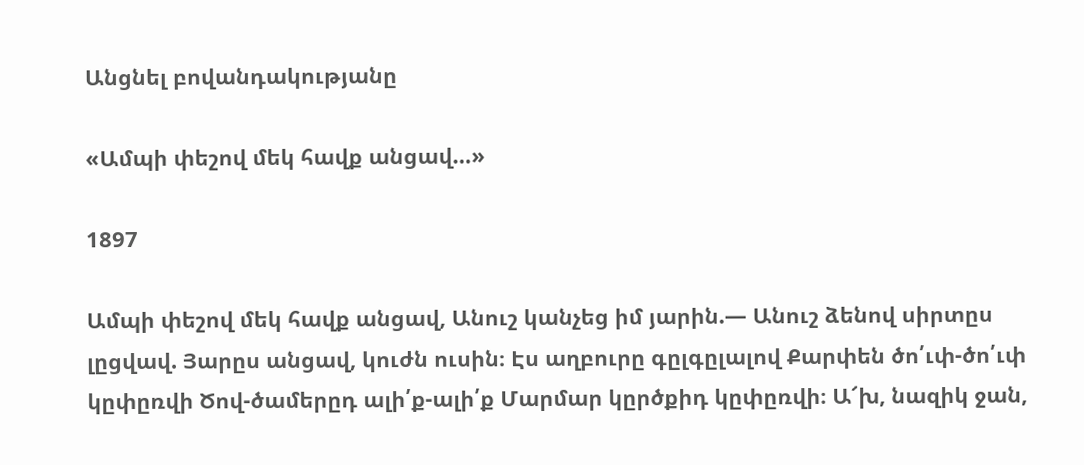Անցնել բովանդակությանը

«Ամպի փեշով մեկ հավք անցավ…»

1897

Ամպի փեշով մեկ հավք անցավ, Անուշ կանչեց իմ յարին.— Անուշ ձենով սիրտըս լըցվավ. Յարըս անցավ, կուժն ուսին։ Էս աղբուրը գըլգըլալով Քարփեն ծո՛ւփ-ծո՛ւփ կըփըռվի Ծով-ծամերըդ ալի՛ք-ալի՛ք Մարմար կըրծքիդ կըփըռվի։ Ա՜խ, նազիկ ջան,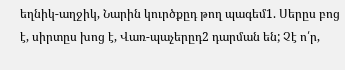եղնիկ-աղջիկ, Նարին կուրծքըդ թող պագեմ1. Սերըս բոց է, սիրտըս խոց է, Վառ-պաչերըդ2 դարման են; Չէ ո՛ր,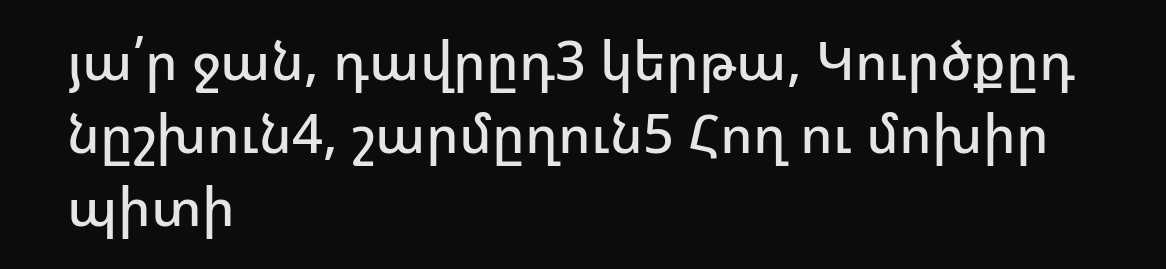յա՛ր ջան, դավրըդ3 կերթա, Կուրծքըդ նըշխուն4, շարմըղուն5 Հող ու մոխիր պիտի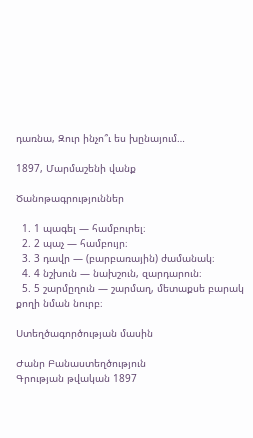դառնա, Զուր ինչո՞ւ ես խընայում…

1897, Մարմաշենի վանք

Ծանոթագրություններ

  1. 1 պագել — համբուրել։
  2. 2 պաչ — համբույր։
  3. 3 դավր — (բարբառային) ժամանակ։
  4. 4 նշխուն — նախշուն, զարդարուն։
  5. 5 շարմըղուն — շարմաղ, մետաքսե բարակ քողի նման նուրբ։

Ստեղծագործության մասին

Ժանր Բանաստեղծություն
Գրության թվական 1897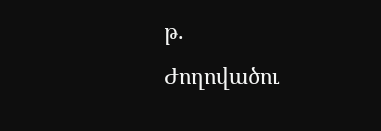թ.
Ժողովածու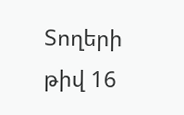Տողերի թիվ 16